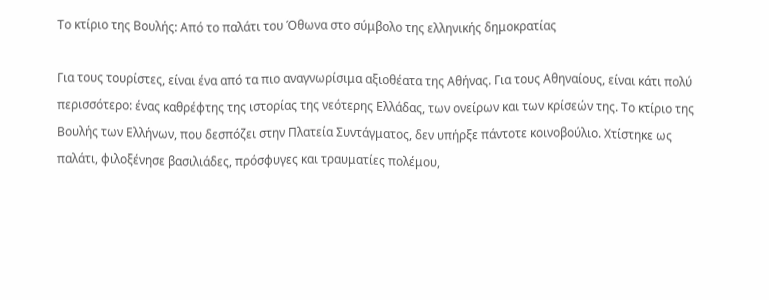Το κτίριο της Βουλής: Από το παλάτι του Όθωνα στο σύμβολο της ελληνικής δημοκρατίας

Για τους τουρίστες, είναι ένα από τα πιο αναγνωρίσιμα αξιοθέατα της Αθήνας. Για τους Αθηναίους, είναι κάτι πολύ περισσότερο: ένας καθρέφτης της ιστορίας της νεότερης Ελλάδας, των ονείρων και των κρίσεών της. Το κτίριο της Βουλής των Ελλήνων, που δεσπόζει στην Πλατεία Συντάγματος, δεν υπήρξε πάντοτε κοινοβούλιο. Χτίστηκε ως παλάτι, φιλοξένησε βασιλιάδες, πρόσφυγες και τραυματίες πολέμου,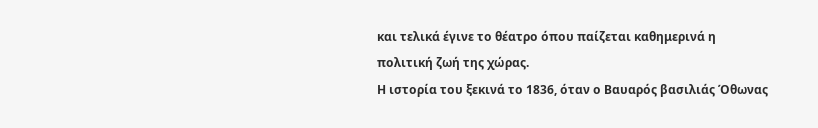και τελικά έγινε το θέατρο όπου παίζεται καθημερινά η πολιτική ζωή της χώρας.
Η ιστορία του ξεκινά το 1836, όταν ο Βαυαρός βασιλιάς Όθωνας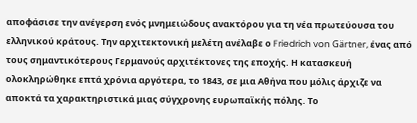αποφάσισε την ανέγερση ενός μνημειώδους ανακτόρου για τη νέα πρωτεύουσα του ελληνικού κράτους. Την αρχιτεκτονική μελέτη ανέλαβε ο Friedrich von Gärtner, ένας από τους σημαντικότερους Γερμανούς αρχιτέκτονες της εποχής. Η κατασκευή ολοκληρώθηκε επτά χρόνια αργότερα, το 1843, σε μια Αθήνα που μόλις άρχιζε να αποκτά τα χαρακτηριστικά μιας σύγχρονης ευρωπαϊκής πόλης. Το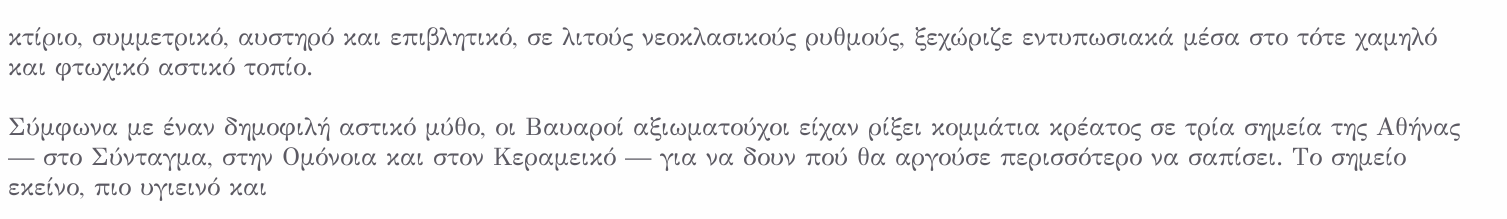κτίριο, συμμετρικό, αυστηρό και επιβλητικό, σε λιτούς νεοκλασικούς ρυθμούς, ξεχώριζε εντυπωσιακά μέσα στο τότε χαμηλό και φτωχικό αστικό τοπίο.

Σύμφωνα με έναν δημοφιλή αστικό μύθο, οι Βαυαροί αξιωματούχοι είχαν ρίξει κομμάτια κρέατος σε τρία σημεία της Αθήνας — στο Σύνταγμα, στην Ομόνοια και στον Κεραμεικό — για να δουν πού θα αργούσε περισσότερο να σαπίσει. Το σημείο εκείνο, πιο υγιεινό και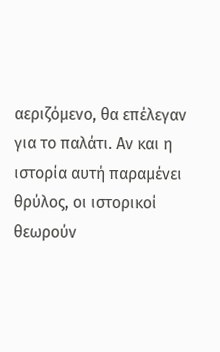αεριζόμενο, θα επέλεγαν για το παλάτι. Αν και η ιστορία αυτή παραμένει θρύλος, οι ιστορικοί θεωρούν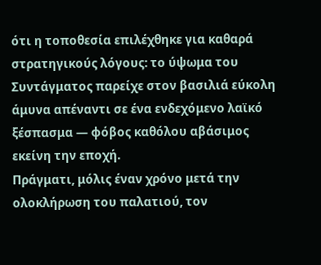ότι η τοποθεσία επιλέχθηκε για καθαρά στρατηγικούς λόγους: το ύψωμα του Συντάγματος παρείχε στον βασιλιά εύκολη άμυνα απέναντι σε ένα ενδεχόμενο λαϊκό ξέσπασμα — φόβος καθόλου αβάσιμος εκείνη την εποχή.
Πράγματι, μόλις έναν χρόνο μετά την ολοκλήρωση του παλατιού, τον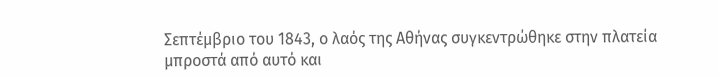Σεπτέμβριο του 1843, ο λαός της Αθήνας συγκεντρώθηκε στην πλατεία μπροστά από αυτό και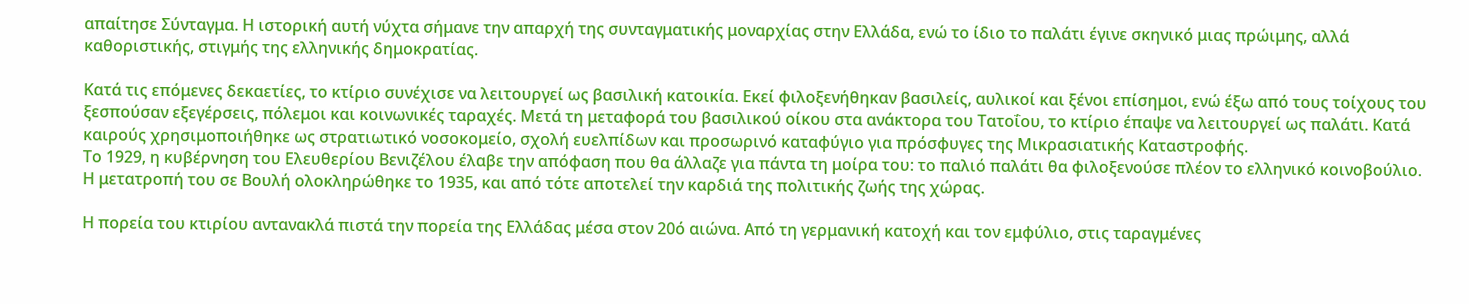απαίτησε Σύνταγμα. Η ιστορική αυτή νύχτα σήμανε την απαρχή της συνταγματικής μοναρχίας στην Ελλάδα, ενώ το ίδιο το παλάτι έγινε σκηνικό μιας πρώιμης, αλλά καθοριστικής, στιγμής της ελληνικής δημοκρατίας.

Κατά τις επόμενες δεκαετίες, το κτίριο συνέχισε να λειτουργεί ως βασιλική κατοικία. Εκεί φιλοξενήθηκαν βασιλείς, αυλικοί και ξένοι επίσημοι, ενώ έξω από τους τοίχους του ξεσπούσαν εξεγέρσεις, πόλεμοι και κοινωνικές ταραχές. Μετά τη μεταφορά του βασιλικού οίκου στα ανάκτορα του Τατοΐου, το κτίριο έπαψε να λειτουργεί ως παλάτι. Κατά καιρούς χρησιμοποιήθηκε ως στρατιωτικό νοσοκομείο, σχολή ευελπίδων και προσωρινό καταφύγιο για πρόσφυγες της Μικρασιατικής Καταστροφής.
Το 1929, η κυβέρνηση του Ελευθερίου Βενιζέλου έλαβε την απόφαση που θα άλλαζε για πάντα τη μοίρα του: το παλιό παλάτι θα φιλοξενούσε πλέον το ελληνικό κοινοβούλιο. Η μετατροπή του σε Βουλή ολοκληρώθηκε το 1935, και από τότε αποτελεί την καρδιά της πολιτικής ζωής της χώρας.

Η πορεία του κτιρίου αντανακλά πιστά την πορεία της Ελλάδας μέσα στον 20ό αιώνα. Από τη γερμανική κατοχή και τον εμφύλιο, στις ταραγμένες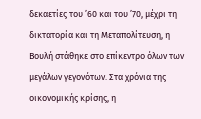δεκαετίες του ’60 και του ’70, μέχρι τη δικτατορία και τη Μεταπολίτευση, η Βουλή στάθηκε στο επίκεντρο όλων των μεγάλων γεγονότων. Στα χρόνια της οικονομικής κρίσης, η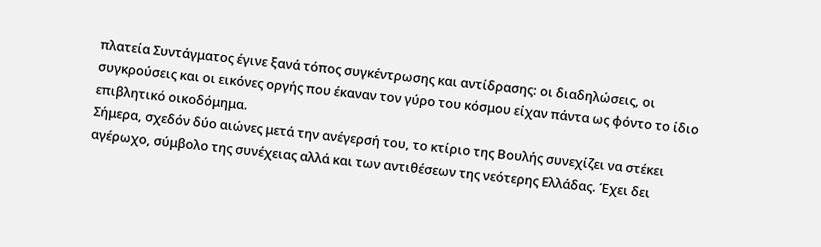πλατεία Συντάγματος έγινε ξανά τόπος συγκέντρωσης και αντίδρασης: οι διαδηλώσεις, οι συγκρούσεις και οι εικόνες οργής που έκαναν τον γύρο του κόσμου είχαν πάντα ως φόντο το ίδιο επιβλητικό οικοδόμημα.
Σήμερα, σχεδόν δύο αιώνες μετά την ανέγερσή του, το κτίριο της Βουλής συνεχίζει να στέκει αγέρωχο, σύμβολο της συνέχειας αλλά και των αντιθέσεων της νεότερης Ελλάδας. Έχει δει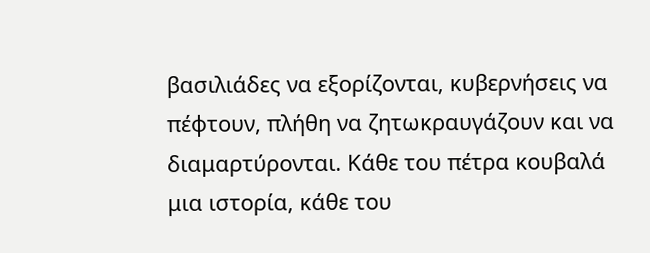βασιλιάδες να εξορίζονται, κυβερνήσεις να πέφτουν, πλήθη να ζητωκραυγάζουν και να διαμαρτύρονται. Κάθε του πέτρα κουβαλά μια ιστορία, κάθε του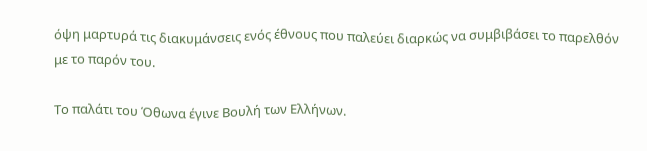όψη μαρτυρά τις διακυμάνσεις ενός έθνους που παλεύει διαρκώς να συμβιβάσει το παρελθόν με το παρόν του.

Το παλάτι του Όθωνα έγινε Βουλή των Ελλήνων.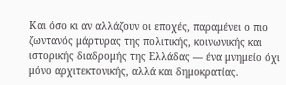Και όσο κι αν αλλάζουν οι εποχές, παραμένει ο πιο ζωντανός μάρτυρας της πολιτικής, κοινωνικής και ιστορικής διαδρομής της Ελλάδας — ένα μνημείο όχι μόνο αρχιτεκτονικής, αλλά και δημοκρατίας.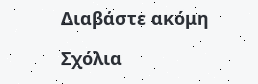Διαβάστε ακόμη

Σχόλια